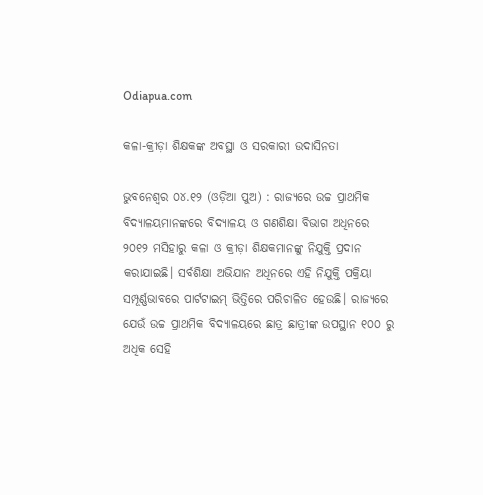Odiapua.com

କଳା-କ୍ରୀଡ଼ା ଶିକ୍ଷକଙ୍କ ଅବସ୍ଥା ଓ ସରକାରୀ ଉଦାସିନତା

ଭୁବନେଶ୍ୱର ୦୪.୧୨ (ଓଡ଼ିଆ ପୁଅ) : ରାଜ୍ୟରେ ଉଚ୍ଚ ପ୍ରାଥମିକ ବିଦ୍ୟାଳୟମାନଙ୍କରେ ବିଦ୍ୟାଳୟ ଓ ଗଣଶିକ୍ଷା ବିଭାଗ ଅଧିନରେ ୨୦୧୨ ମସିହାରୁ କଳା ଓ କ୍ରୀଡ଼ା ଶିକ୍ଷକମାନଙ୍କୁ ନିଯୁକ୍ତି ପ୍ରଦାନ କରାଯାଇଛି। ସର୍ବଶିକ୍ଷା ଅଭିଯାନ ଅଧିନରେ ଏହି ନିଯୁକ୍ତି ପକ୍ରିୟା ସମ୍ପୂର୍ଣ୍ଣଭାବରେ ପାର୍ଟଟାଇମ୍ ଭିତ୍ତିରେ ପରିଚାଳିତ ହେଉଛି। ରାଜ୍ୟରେ ଯେଉଁ ଉଚ୍ଚ ପ୍ରାଥମିକ ବିଦ୍ୟାଳୟରେ ଛାତ୍ର ଛାତ୍ରୀଙ୍କ ଉପସ୍ଥାନ ୧୦୦ ରୁ ଅଧିକ ସେହି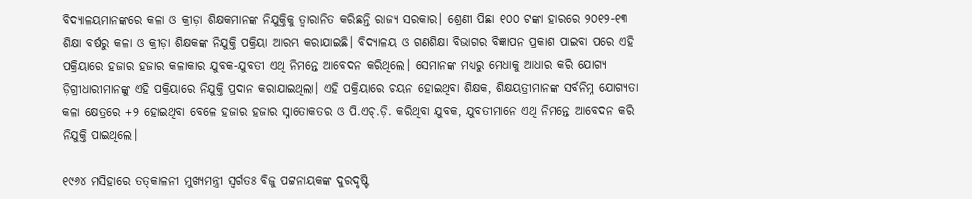ବିଦ୍ୟାଳୟମାନଙ୍କରେ କଳା ଓ କ୍ରୀଡ଼ା ଶିକ୍ଷକମାନଙ୍କ ନିଯୁକ୍ତିକୁ ତ୍ୱାରାନିତ କରିଛନ୍ତି ରାଜ୍ୟ ସରକାର। ଶ୍ରେଣୀ ପିଛା ୧୦୦ ଟଙ୍କା ହାରରେ ୨୦୧୨-୧୩ ଶିକ୍ଷା ବର୍ଷରୁ କଳା ଓ କ୍ରୀଡ଼ା ଶିକ୍ଷକଙ୍କ ନିଯୁକ୍ତି ପକ୍ରିୟା ଆରମ୍ଭ କରାଯାଇଛି। ବିଦ୍ୟାଳୟ ଓ ଗଣଶିକ୍ଷା ବିଭାଗର ବିଜ୍ଞାପନ ପ୍ରକାଶ ପାଇବା ପରେ ଏହି ପକ୍ରିୟାରେ ହଜାର ହଜାର କଳାକାର ଯୁବକ-ଯୁବତୀ ଏଥି ନିମନ୍ତେ ଆବେଦନ କରିଥିଲେ। ସେମାନଙ୍କ ମଧ୍ୟରୁ ମେଧାକୁ ଆଧାର କରି ଯୋଗ୍ୟ ଡ଼ିଗ୍ରୀଧାରୀମାନଙ୍କୁ ଏହି ପକ୍ରିୟାରେ ନିଯୁକ୍ତି ପ୍ରଦାନ କରାଯାଇଥିଲା। ଏହି ପକ୍ରିୟାରେ ଚୟନ ହୋଇଥିବା ଶିକ୍ଷକ, ଶିକ୍ଷୟତ୍ରୀମାନଙ୍କ ସର୍ବନିମ୍ନ ଯୋଗ୍ୟତା କଳା କ୍ଷେତ୍ରରେ +୨ ହୋଇଥିବା ବେଳେ ହଜାର ହଜାର ସ୍ନାତୋକତର ଓ ପି.ଏଚ୍‌.ଡ଼ି. କରିଥିବା ଯୁବକ, ଯୁବତୀମାନେ ଏଥି ନିମନ୍ତେ ଆବେଦନ କରି ନିଯୁକ୍ତି ପାଇଥିଲେ।

୧୯୬୪ ମସିହାରେ ତତ୍‌କାଳନୀ ମୁଖ୍ୟମନ୍ତ୍ରୀ ସ୍ୱର୍ଗତଃ ବିଜୁ ପଟ୍ଟନାୟକଙ୍କ ଦୁରଦୃଷ୍ଟି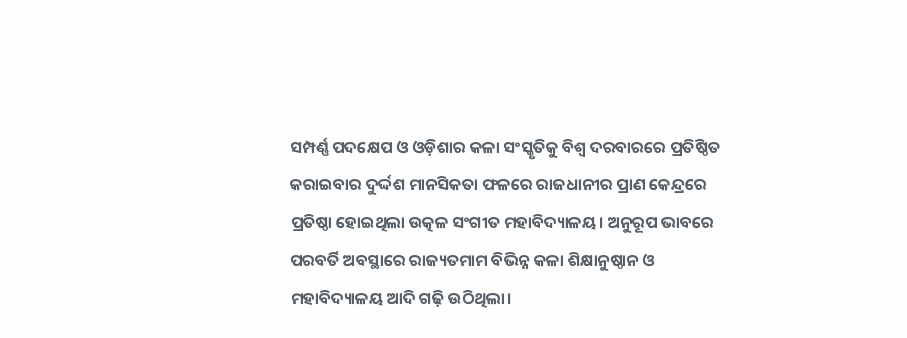ସମ୍ପର୍ଣ୍ଣ ପଦକ୍ଷେପ ଓ ଓଡ଼ିଶାର କଳା ସଂସ୍କୃତିକୁ ବିଶ୍ୱ ଦରବାରରେ ପ୍ରତିଷ୍ଠିତ କରାଇବାର ଦୁର୍ଦ୍ଦଶ ମାନସିକତା ଫଳରେ ରାଜଧାନୀର ପ୍ରାଣ କେନ୍ଦ୍ରରେ ପ୍ରତିଷ୍ଠା ହୋଇଥିଲା ଉତ୍କଳ ସଂଗୀତ ମହାବିଦ୍ୟାଳୟ। ଅନୁରୂପ ଭାବରେ ପରବର୍ତି ଅବସ୍ଥାରେ ରାଜ୍ୟତମାମ ବିଭିନ୍ନ କଳା ଶିକ୍ଷାନୁଷ୍ଠାନ ଓ ମହାବିଦ୍ୟାଳୟ ଆଦି ଗଢ଼ି ଉଠିଥିଲା।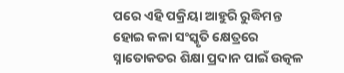ପରେ ଏହି ପକ୍ରିୟା ଆହୁରି ରୁଦ୍ଧିମନ୍ତ ହୋଇ କଳା ସଂସ୍କୃତି କ୍ଷେତ୍ରରେ ସ୍ନାତୋକତର ଶିକ୍ଷା ପ୍ରଦାନ ପାଇଁ ଉତ୍କଳ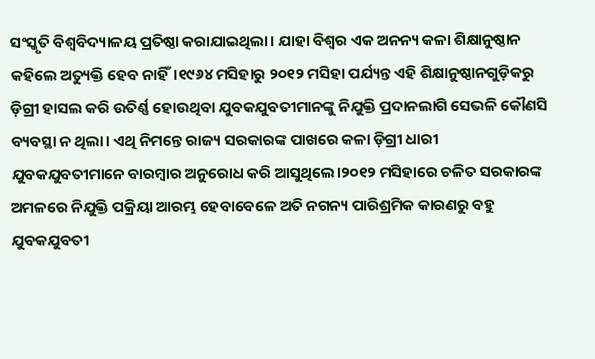ସଂସ୍କୃତି ବିଶ୍ୱବିଦ୍ୟାଳୟ ପ୍ରତିଷ୍ଠା କରାଯାଇଥିଲା। ଯାହା ବିଶ୍ୱର ଏକ ଅନନ୍ୟ କଳା ଶିକ୍ଷାନୁଷ୍ଠାନ କହିଲେ ଅତ୍ୟୁକ୍ତି ହେବ ନାହିଁ।୧୯୬୪ ମସିହାରୁ ୨୦୧୨ ମସିହା ପର୍ଯ୍ୟନ୍ତ ଏହି ଶିକ୍ଷାନୁଷ୍ଠାନଗୁଡ଼ିକରୁ ଡ଼ିଗ୍ରୀ ହାସଲ କରି ଉତିର୍ଣ୍ଣ ହୋଉଥିବା ଯୁବକଯୁବତୀମାନଙ୍କୁ ନିଯୁକ୍ତି ପ୍ରଦାନଲାଗି ସେଭଳି କୌଣସି ବ୍ୟବସ୍ଥା ନ ଥିଲା। ଏଥି ନିମନ୍ତେ ରାଜ୍ୟ ସରକାରଙ୍କ ପାଖରେ କଳା ଡ଼ିଗ୍ରୀ ଧାରୀ ଯୁବକଯୁବତୀମାନେ ବାରମ୍ବାର ଅନୁରୋଧ କରି ଆସୁଥିଲେ।୨୦୧୨ ମସିହାରେ ଚଳିତ ସରକାରଙ୍କ ଅମଳରେ ନିଯୁକ୍ତି ପକ୍ରିୟା ଆରମ୍ଭ ହେବାବେଳେ ଅତି ନଗନ୍ୟ ପାରିଶ୍ରମିକ କାରଣରୁ ବହୁ ଯୁବକଯୁବତୀ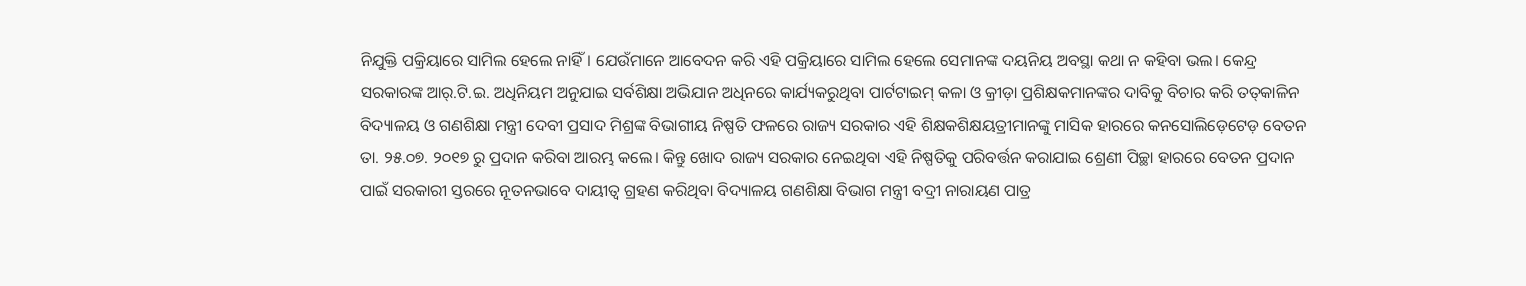ନିଯୁକ୍ତି ପକ୍ରିୟାରେ ସାମିଲ ହେଲେ ନାହିଁ। ଯେଉଁମାନେ ଆବେଦନ କରି ଏହି ପକ୍ରିୟାରେ ସାମିଲ ହେଲେ ସେମାନଙ୍କ ଦୟନିୟ ଅବସ୍ଥା କଥା ନ କହିବା ଭଲ। କେନ୍ଦ୍ର ସରକାରଙ୍କ ଆର୍‌.ଟି.ଇ. ଅଧିନିୟମ ଅନୁଯାଇ ସର୍ବଶିକ୍ଷା ଅଭିଯାନ ଅଧିନରେ କାର୍ଯ୍ୟକରୁଥିବା ପାର୍ଟଟାଇମ୍ କଳା ଓ କ୍ରୀଡ଼ା ପ୍ରଶିକ୍ଷକମାନଙ୍କର ଦାବିକୁ ବିଚାର କରି ତତ୍‌କାଳିନ ବିଦ୍ୟାଳୟ ଓ ଗଣଶିକ୍ଷା ମନ୍ତ୍ରୀ ଦେବୀ ପ୍ରସାଦ ମିଶ୍ରଙ୍କ ବିଭାଗୀୟ ନିଷ୍ପତି ଫଳରେ ରାଜ୍ୟ ସରକାର ଏହି ଶିକ୍ଷକଶିକ୍ଷୟତ୍ରୀମାନଙ୍କୁ ମାସିକ ହାରରେ କନସୋଲିଡ଼େଟେଡ଼ ବେତନ ତା. ୨୫.୦୭. ୨୦୧୭ ରୁ ପ୍ରଦାନ କରିବା ଆରମ୍ଭ କଲେ। କିନ୍ତୁ ଖୋଦ ରାଜ୍ୟ ସରକାର ନେଇଥିବା ଏହି ନିଷ୍ପତିକୁ ପରିବର୍ତ୍ତନ କରାଯାଇ ଶ୍ରେଣୀ ପିଚ୍ଛା ହାରରେ ବେତନ ପ୍ରଦାନ ପାଇଁ ସରକାରୀ ସ୍ତରରେ ନୂତନଭାବେ ଦାୟୀତ୍ୱ ଗ୍ରହଣ କରିଥିବା ବିଦ୍ୟାଳୟ ଗଣଶିକ୍ଷା ବିଭାଗ ମନ୍ତ୍ରୀ ବଦ୍ରୀ ନାରାୟଣ ପାତ୍ର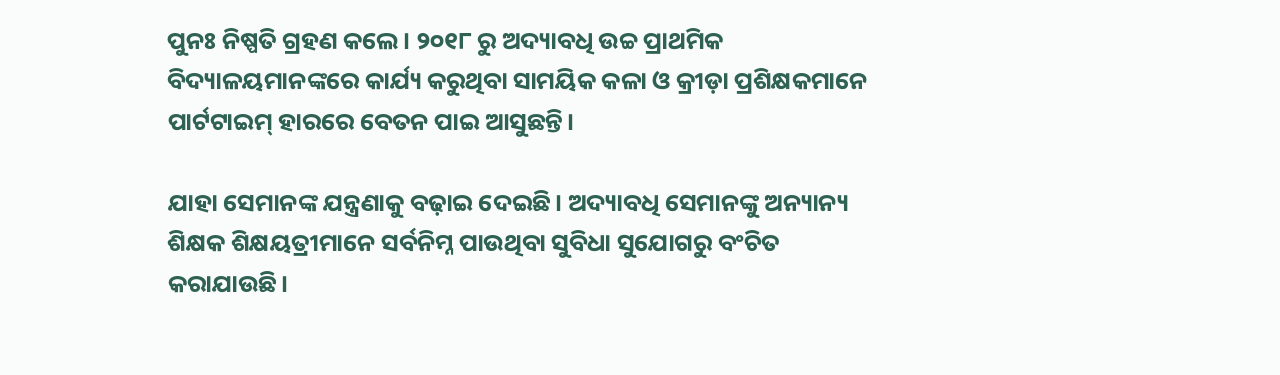ପୁନଃ ନିଷ୍ପତି ଗ୍ରହଣ କଲେ। ୨୦୧୮ ରୁ ଅଦ୍ୟାବଧି ଉଚ୍ଚ ପ୍ରାଥମିକ ବିଦ୍ୟାଳୟମାନଙ୍କରେ କାର୍ଯ୍ୟ କରୁଥିବା ସାମୟିକ କଳା ଓ କ୍ରୀଡ଼ା ପ୍ରଶିକ୍ଷକମାନେ ପାର୍ଟଟାଇମ୍ ହାରରେ ବେତନ ପାଇ ଆସୁଛନ୍ତି।

ଯାହା ସେମାନଙ୍କ ଯନ୍ତ୍ରଣାକୁ ବଢ଼ାଇ ଦେଇଛି। ଅଦ୍ୟାବଧି ସେମାନଙ୍କୁ ଅନ୍ୟାନ୍ୟ ଶିକ୍ଷକ ଶିକ୍ଷୟତ୍ରୀମାନେ ସର୍ବନିମ୍ନ ପାଉଥିବା ସୁବିଧା ସୁଯୋଗରୁ ବଂଚିତ କରାଯାଉଛି।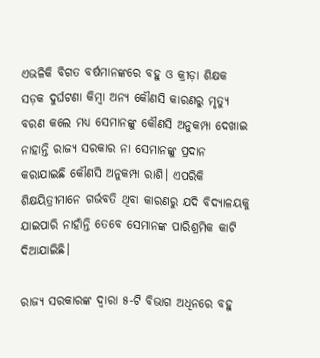ଏଭଳିକି ବିଗତ ବର୍ଷମାନଙ୍କରେ ବହୁ ଓ କ୍ରୀଡ଼ା ଶିକ୍ଷକ ସଡ଼କ ଦୁର୍ଘଟଣା କିମ୍ବା ଅନ୍ୟ କୌଣସି କାରଣରୁ ମୃତ୍ୟୁ ବରଣ କଲେ ମଧ୍ୟ ସେମାନଙ୍କୁ କୌଣସି ଅନୁକମ୍ପା ଦେଖାଇ ନାହାନ୍ତି ରାଜ୍ୟ ସରକାର ନା ସେମାନଙ୍କୁ ପ୍ରଦାନ କରାଯାଇଛି କୌଣସି ଅନୁକମ୍ପା ରାଶି। ଏପରିକି ଶିକ୍ଷୟିତ୍ରୀମାନେ ଗର୍ଭବତି ଥିବା କାରଣରୁ ଯଦି ବିଦ୍ୟାଳୟକୁ ଯାଇପାରି ନାହାଁନ୍ତି ତେବେ ସେମାନଙ୍କ ପାରିଶ୍ରମିକ କାଟି ଦିଆଯାଇିଛି।

ରାଜ୍ୟ ସରକାରଙ୍କ ଦ୍ୱାରା ୫-ଟି ବିଭାଗ ଅଧିନରେ ବହୁ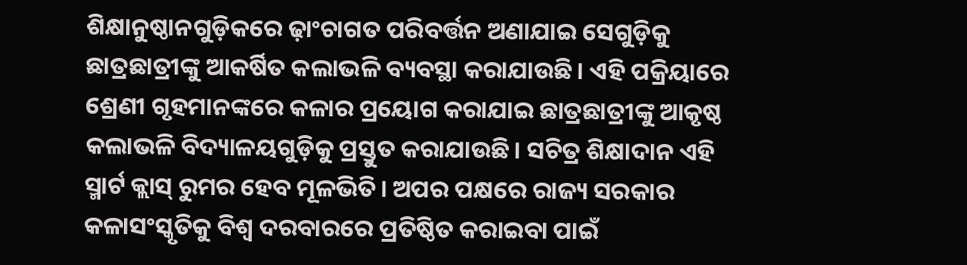ଶିକ୍ଷାନୁଷ୍ଠାନଗୁଡ଼ିକରେ ଢ଼ାଂଚାଗତ ପରିବର୍ତ୍ତନ ଅଣାଯାଇ ସେଗୁଡ଼ିକୁ ଛାତ୍ରଛାତ୍ରୀଙ୍କୁ ଆକର୍ଷିତ କଲାଭଳି ବ୍ୟବସ୍ଥା କରାଯାଉଛି। ଏହି ପକ୍ରିୟାରେ ଶ୍ରେଣୀ ଗୃହମାନଙ୍କରେ କଳାର ପ୍ରୟୋଗ କରାଯାଇ ଛାତ୍ରଛାତ୍ରୀଙ୍କୁ ଆକୃଷ୍ଠ କଲାଭଳି ବିଦ୍ୟାଳୟଗୁଡ଼ିକୁ ପ୍ରସ୍ତୁତ କରାଯାଉଛି। ସଚିତ୍ର ଶିକ୍ଷାଦାନ ଏହି ସ୍ମାର୍ଟ କ୍ଲାସ୍ ରୁମର ହେବ ମୂଳଭିତି। ଅପର ପକ୍ଷରେ ରାଜ୍ୟ ସରକାର କଳାସଂସ୍କୃତିକୁ ବିଶ୍ୱ ଦରବାରରେ ପ୍ରତିଷ୍ଠିତ କରାଇବା ପାଇଁ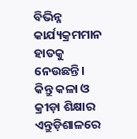ବିଭିନ୍ନ କାର୍ଯ୍ୟକ୍ରମମାନ ହାତକୁ ନେଉଛନ୍ତି। କିନ୍ତୁ କଳା ଓ କ୍ରୀଡ଼ା ଶିକ୍ଷାର ଏନ୍ତୁଡ଼ିଶାଳରେ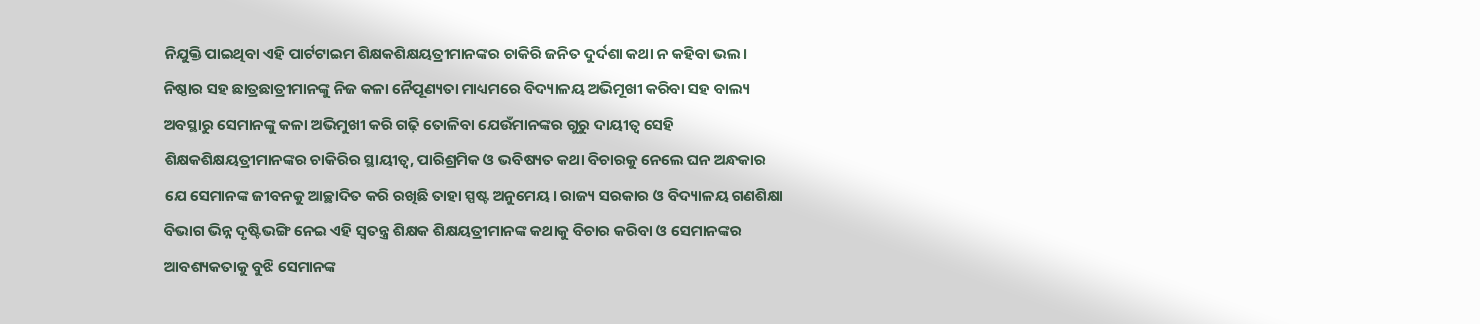ନିଯୁକ୍ତି ପାଇଥିବା ଏହି ପାର୍ଟଟାଇମ ଶିକ୍ଷକଶିକ୍ଷୟତ୍ରୀମାନଙ୍କର ଚାକିରି ଜନିତ ଦୁର୍ଦଶା କଥା ନ କହିବା ଭଲ। ନିଷ୍ଠାର ସହ ଛାତ୍ରଛାତ୍ରୀମାନଙ୍କୁ ନିଜ କଳା ନୈପୂଣ୍ୟତା ମାଧ୍ୟମରେ ବିଦ୍ୟାଳୟ ଅଭିମୂଖୀ କରିବା ସହ ବାଲ୍ୟ ଅବସ୍ଥାରୁ ସେମାନଙ୍କୁ କଳା ଅଭିମୁଖୀ କରି ଗଢ଼ି ତୋଳିବା ଯେଉଁମାନଙ୍କର ଗୁରୁ ଦାୟୀତ୍ୱ ସେହି ଶିକ୍ଷକଶିକ୍ଷୟତ୍ରୀମାନଙ୍କର ଚାକିରିର ସ୍ଥାୟୀତ୍ୱ, ପାରିଶ୍ରମିକ ଓ ଭବିଷ୍ୟତ କଥା ବିଚାରକୁ ନେଲେ ଘନ ଅନ୍ଧକାର ଯେ ସେମାନଙ୍କ ଜୀବନକୁ ଆଚ୍ଛାଦିତ କରି ରଖିଛି ତାହା ସ୍ପଷ୍ଟ ଅନୁମେୟ। ରାଜ୍ୟ ସରକାର ଓ ବିଦ୍ୟାଳୟ ଗଣଶିକ୍ଷା ବିଭାଗ ଭିନ୍ନ ଦୃଷ୍ଟିଭଙ୍ଗି ନେଇ ଏହି ସ୍ୱତନ୍ତ୍ର ଶିକ୍ଷକ ଶିକ୍ଷୟତ୍ରୀମାନଙ୍କ କଥାକୁ ବିଚାର କରିବା ଓ ସେମାନଙ୍କର ଆବଶ୍ୟକତାକୁ ବୁଝି ସେମାନଙ୍କ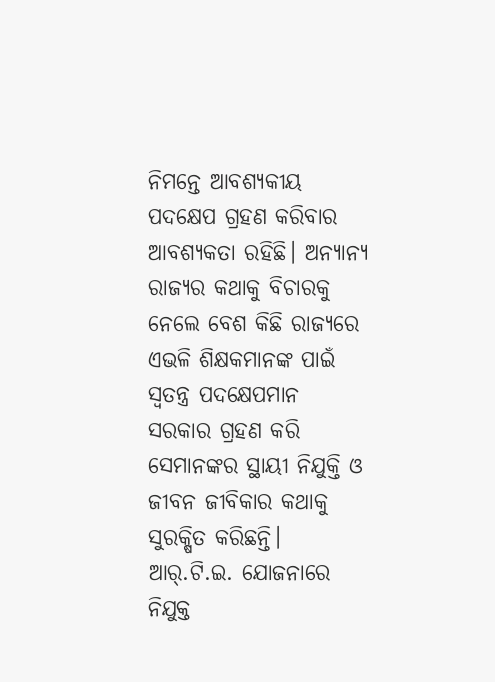ନିମନ୍ତେ ଆବଶ୍ୟକୀୟ ପଦକ୍ଷେପ ଗ୍ରହଣ କରିବାର ଆବଶ୍ୟକତା ରହିଛି। ଅନ୍ୟାନ୍ୟ ରାଜ୍ୟର କଥାକୁ ବିଚାରକୁ ନେଲେ ବେଶ କିଛି ରାଜ୍ୟରେ ଏଭଳି ଶିକ୍ଷକମାନଙ୍କ ପାଇଁ ସ୍ୱତନ୍ତ୍ର ପଦକ୍ଷେପମାନ ସରକାର ଗ୍ରହଣ କରି ସେମାନଙ୍କର ସ୍ଥାୟୀ ନିଯୁକ୍ତି ଓ ଜୀବନ ଜୀବିକାର କଥାକୁ ସୁରକ୍ଷିତ କରିଛନ୍ତି। ଆର୍‌.ଟି.ଇ. ଯୋଜନାରେ ନିଯୁକ୍ତ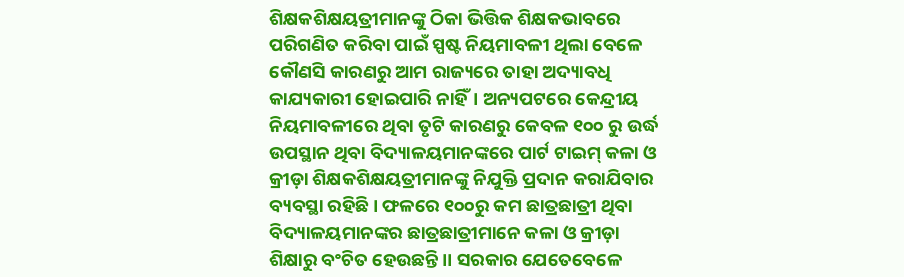ଶିକ୍ଷକଶିକ୍ଷୟତ୍ରୀମାନଙ୍କୁ ଠିକା ଭିତ୍ତିକ ଶିକ୍ଷକଭାବରେ ପରିଗଣିତ କରିବା ପାଇଁ ସ୍ପଷ୍ଟ ନିୟମାବଳୀ ଥିଲା ବେଳେ କୌଣସି କାରଣରୁ ଆମ ରାଜ୍ୟରେ ତାହା ଅଦ୍ୟାବଧି କାଯ୍ୟକାରୀ ହୋଇପାରି ନାହିଁ। ଅନ୍ୟପଟରେ କେନ୍ଦ୍ରୀୟ ନିୟମାବଳୀରେ ଥିବା ତୃଟି କାରଣରୁ କେବଳ ୧୦୦ ରୁ ଉର୍ଦ୍ଧ ଉପସ୍ଥାନ ଥିବା ବିଦ୍ୟାଳୟମାନଙ୍କରେ ପାର୍ଟ ଟାଇମ୍ କଳା ଓ କ୍ରୀଡ଼ା ଶିକ୍ଷକଶିକ୍ଷୟତ୍ରୀମାନଙ୍କୁ ନିଯୁକ୍ତି ପ୍ରଦାନ କରାଯିବାର ବ୍ୟବସ୍ଥା ରହିଛି। ଫଳରେ ୧୦୦ରୁ କମ ଛାତ୍ରଛାତ୍ରୀ ଥିବା ବିଦ୍ୟାଳୟମାନଙ୍କର ଛାତ୍ରଛାତ୍ରୀମାନେ କଳା ଓ କ୍ରୀଡ଼ା ଶିକ୍ଷାରୁ ବଂଚିତ ହେଉଛନ୍ତି।। ସରକାର ଯେତେବେଳେ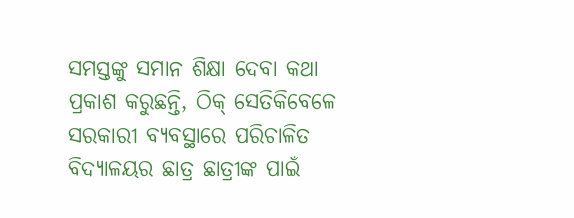ସମସ୍ତଙ୍କୁ ସମାନ ଶିକ୍ଷା ଦେବା କଥା ପ୍ରକାଶ କରୁଛନ୍ତି, ଠିକ୍ ସେତିକିବେଳେ ସରକାରୀ ବ୍ୟବସ୍ଥାରେ ପରିଚାଳିତ ବିଦ୍ୟାଳୟର ଛାତ୍ର ଛାତ୍ରୀଙ୍କ ପାଇଁ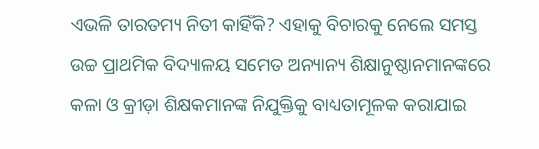ଏଭଳି ତାରତମ୍ୟ ନିତୀ କାହିଁକି? ଏହାକୁ ବିଚାରକୁ ନେଲେ ସମସ୍ତ ଉଚ୍ଚ ପ୍ରାଥମିକ ବିଦ୍ୟାଳୟ ସମେତ ଅନ୍ୟାନ୍ୟ ଶିକ୍ଷାନୁଷ୍ଠାନମାନଙ୍କରେ କଳା ଓ କ୍ରୀଡ଼ା ଶିକ୍ଷକମାନଙ୍କ ନିଯୁକ୍ତିକୁ ବାଧ୍ୟତାମୂଳକ କରାଯାଇ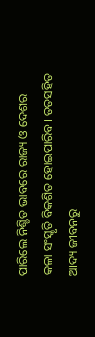ପାରିଲେ ନିଶ୍ଚିତ ଭାବରେ ରାଜ୍ୟ ଓ ଦେଶର କଳା ସଂସ୍କୃତି ବିକଶିତ ହୋଇପାରିବ। ତତସହିତ ଆଦ୍ୟ ଜୀବନରୁ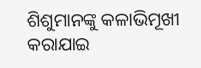ଶିଶୁମାନଙ୍କୁ କଳାଭିମୂଖୀ କରାଯାଇ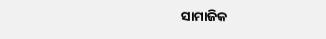ସାମାଜିକ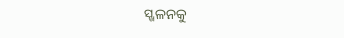ସ୍ଖଳନକୁ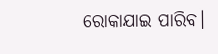ରୋକାଯାଇ ପାରିବ।